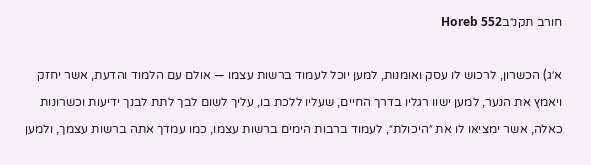חורב תקנ״בHoreb 552

א׳ג) הכשרון, לרכוש לו עסק ואומנות, למען יוכל לעמוד ברשות עצמו — אולם עם הלמוד והדעת, אשר יחזק ויאמץ את הנער, למען ישוו רגליו בדרך החיים, שעליו ללכת בו, עליך לשום לבך לתת לבנך ידיעות וכשרונות כאלה, אשר ימציאו לו את ״היכולת״, לעמוד ברבות הימים ברשות עצמו, כמו עמדך אתה ברשות עצמך, ולמען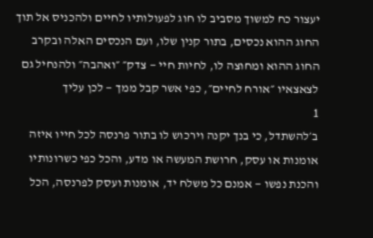יעצור כח למשוך מסביב לו חוג לפעולותיו לחיים ולהכניס אל תוך החוג ההוא נכסים, בתור קנין שלו, ועם הנכסים האלה ובקרב החוג ההוא ומחוצה לו, לחיות חיי — צדק״ ״ואהבה״ ולהנחיל גם לצאצאיו ״אורח לחיים״, כפי אשר קבל ממך — לכן עליך
1
ב׳להשתדל, כי בנך יקנה וירכוש לו בתור פרנסה לכל חייו איזה אומנות או עסק, חרושת המעשה או מדע, והכל כפי כשרונותיו והכנת נפשו — אמנם כל משלח יד, אומנות ועסק לפרנסה, הכל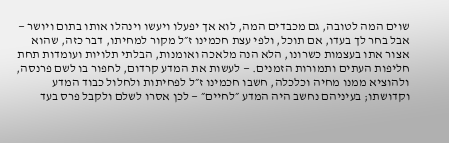שוים המה לטובה, גם מכבדים המה, לוא אך יפעלו ויעשו וינהלו אותו בתום ויושר — אבל בחר לך בעדו, אם תוכל, ולפי עצת חכמינו ז״ל מקור למחיתו, דבר כזה, שהוא אצור אתו בעצמות כשרונו, הלא הנה מלאכה ואומנות, הבלתי תלויות ועומדות תחת חליפות העתים ותמורות הזמנים. — לעשות את המדע קרדום, לחפור בו לשם פרנסה, ולהוציא ממנו מחיה וכלכלה, חשבו חכמינו ז״ל לפחיתות ולחלול כבוד המדע וקדושתו; בעיניהם נחשב היה המדע ״לחיים״ — לכן אסרו לשלם ולקבל פרס בעד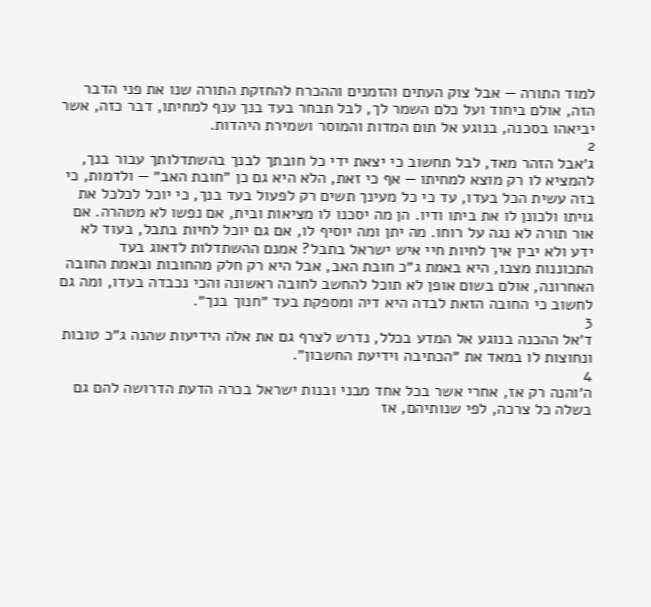למוד התורה — אבל צוק העתים והזמנים וההכרח להחזקת התורה שנו את פני הדבר הזה, אולם ביחוד ועל כלם השמר לך, לבל תבחר בעד בנך ענף למחיתו, דבר כזה, אשר יביאהו בסכנה, בנוגע אל תום המדות והמוסר ושמירת היהדות.
2
ג׳אבל הזהר מאד, לבל תחשוב כי יצאת ידי כל חובתך לבנך בהשתדלותך עבור בנך, להמציא לו רק מוצא למחיתו — אף כי זאת, הלא היא גם כן ״חובת האב״ — ולדמות, כי בזה עשית הכל בעדו, עד כי כל מעינך תשים רק לפעול בעד בנך, כי יוכל לכלכל את גויתו ולכונן לו את ביתו ודיו. הן מה יסכנו לו מציאות ובית, אם נפשו לא מטהרה. אם אור תורה לא נגה על רוחו. מה יתן ומה יוסיף לו, אם גם יוכל לחיות בתבל, בעוד לא ידע ולא יבין איך לחיות חיי איש ישראל בתבל? אמנם ההשתדלות לדאוג בעד התכוננות מצבו, היא באמת ג״כ חובת האב, אבל היא רק חלק מהחובות ובאמת החובה האחרונה, אולם בשום אופן לא תוכל להחשב לחובה ראשונה והכי נכבדה בעדו, ומה גם לחשוב כי החובה הזאת לבדה היא דיה ומספקת בעד ״חנוך בנך״.
3
ד׳אל ההכנה בנוגע אל המדע בכלל, נדרש לצרף גם את אלה הידיעות שהנה ג״כ טובות ונחוצות לו במאד את ״הכתיבה וידיעת החשבון״.
4
ה׳והנה רק אז, אחרי אשר בכל אחד מבני ובנות ישראל בכרה הדעת הדרושה להם גם בשלה כל צרכה, לפי שנותיהם, אז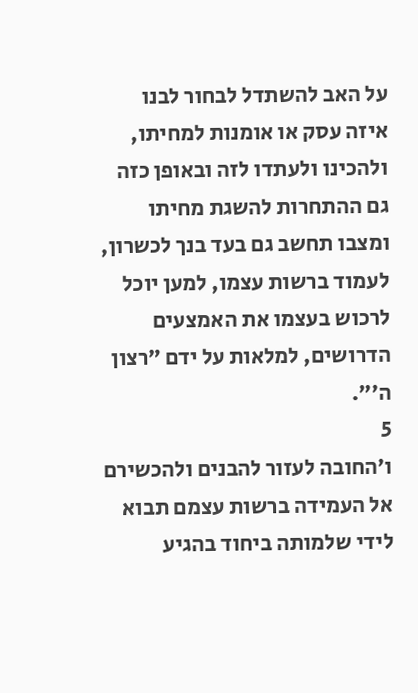על האב להשתדל לבחור לבנו איזה עסק או אומנות למחיתו, ולהכינו ולעתדו לזה ובאופן כזה גם ההתחרות להשגת מחיתו ומצבו תחשב גם בעד בנך לכשרון, לעמוד ברשות עצמו, למען יוכל לרכוש בעצמו את האמצעים הדרושים, למלאות על ידם ״רצון ה׳״.
5
ו׳החובה לעזור להבנים ולהכשירם אל העמידה ברשות עצמם תבוא לידי שלמותה ביחוד בהגיע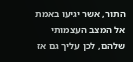התור, אשר יגיעו באמת אל המצב העצמותי שלהם, לכן עליך גם אז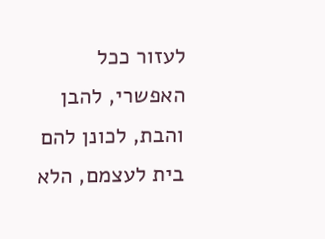לעזור ככל האפשרי, להבן והבת, לכונן להם בית לעצמם, הלא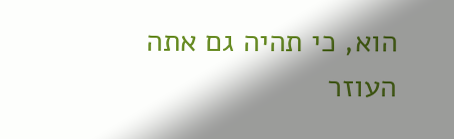הוא, כי תהיה גם אתה העוזר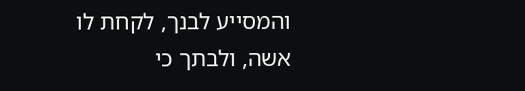והמסייע לבנך, לקחת לו אשה, ולבתך כי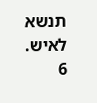תנשא לאיש.
6